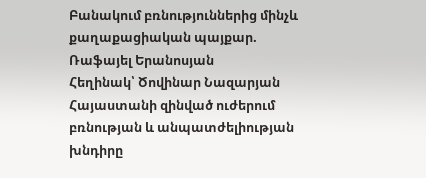Բանակում բռնություններից մինչև քաղաքացիական պայքար. Ռաֆայել Երանոսյան
Հեղինակ՝ Ծովինար Նազարյան
Հայաստանի զինված ուժերում բռնության և անպատժելիության խնդիրը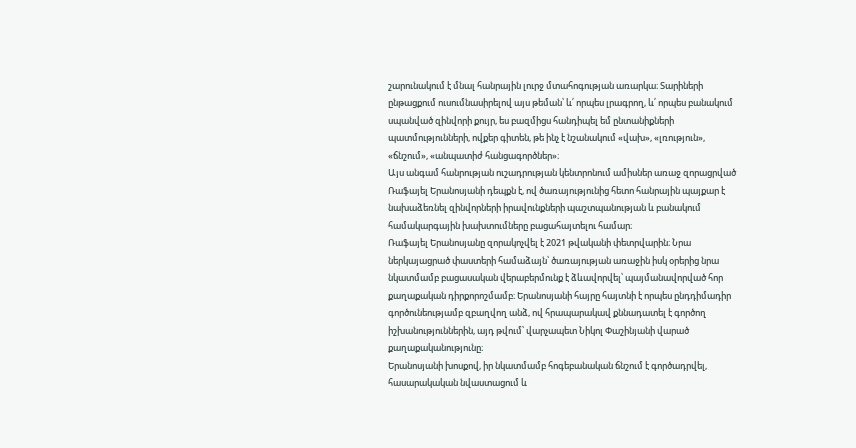շարունակում է մնալ հանրային լուրջ մտահոգության առարկա։ Տարիների ընթացքում ուսումնասիրելով այս թեման՝ և՛ որպես լրագրող, և՛ որպես բանակում սպանված զինվորի քույր, ես բազմիցս հանդիպել եմ ընտանիքների պատմությունների, ովքեր գիտեն, թե ինչ է նշանակում «վախ», «լռություն», «ճնշում», «անպատիժ հանցագործներ»։
Այս անգամ հանրության ուշադրության կենտրոնում ամիսներ առաջ զորացրված Ռաֆայել Երանոսյանի դեպքն է, ով ծառայությունից հետո հանրային պայքար է նախաձեռնել զինվորների իրավունքների պաշտպանության և բանակում համակարգային խախտումները բացահայտելու համար։
Ռաֆայել Երանոսյանը զորակոչվել է 2021 թվականի փետրվարին։ Նրա ներկայացրած փաստերի համաձայն՝ ծառայության առաջին իսկ օրերից նրա նկատմամբ բացասական վերաբերմունք է ձևավորվել՝ պայմանավորված հոր քաղաքական դիրքորոշմամբ։ Երանոսյանի հայրը հայտնի է որպես ընդդիմադիր գործունեությամբ զբաղվող անձ, ով հրապարակավ քննադատել է գործող իշխանություններին, այդ թվում՝ վարչապետ Նիկոլ Փաշինյանի վարած քաղաքականությունը։
Երանոսյանի խոսքով, իր նկատմամբ հոգեբանական ճնշում է գործադրվել, հասարակական նվաստացում և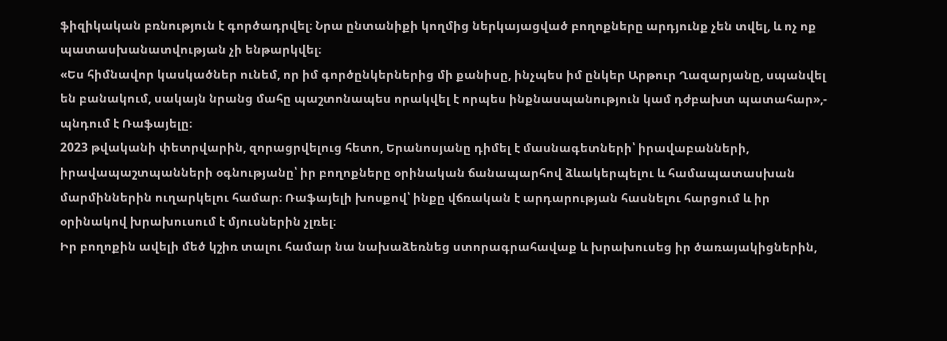ֆիզիկական բռնություն է գործադրվել։ Նրա ընտանիքի կողմից ներկայացված բողոքները արդյունք չեն տվել, և ոչ ոք պատասխանատվության չի ենթարկվել։
«Ես հիմնավոր կասկածներ ունեմ, որ իմ գործընկերներից մի քանիսը, ինչպես իմ ընկեր Արթուր Ղազարյանը, սպանվել են բանակում, սակայն նրանց մահը պաշտոնապես որակվել է որպես ինքնասպանություն կամ դժբախտ պատահար»,- պնդում է Ռաֆայելը։
2023 թվականի փետրվարին, զորացրվելուց հետո, Երանոսյանը դիմել է մասնագետների՝ իրավաբանների, իրավապաշտպանների օգնությանը՝ իր բողոքները օրինական ճանապարհով ձևակերպելու և համապատասխան մարմիններին ուղարկելու համար։ Ռաֆայելի խոսքով՝ ինքը վճռական է արդարության հասնելու հարցում և իր օրինակով խրախուսում է մյուսներին չլռել։
Իր բողոքին ավելի մեծ կշիռ տալու համար նա նախաձեռնեց ստորագրահավաք և խրախուսեց իր ծառայակիցներին,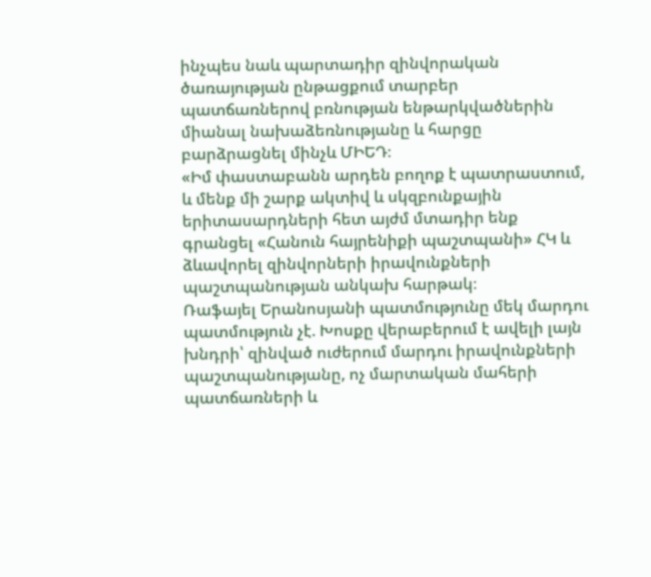ինչպես նաև պարտադիր զինվորական ծառայության ընթացքում տարբեր պատճառներով բռնության ենթարկվածներին միանալ նախաձեռնությանը և հարցը բարձրացնել մինչև ՄԻԵԴ։
«Իմ փաստաբանն արդեն բողոք է պատրաստում, և մենք մի շարք ակտիվ և սկզբունքային երիտասարդների հետ այժմ մտադիր ենք գրանցել «Հանուն հայրենիքի պաշտպանի» ՀԿ և ձևավորել զինվորների իրավունքների պաշտպանության անկախ հարթակ։
Ռաֆայել Երանոսյանի պատմությունը մեկ մարդու պատմություն չէ. Խոսքը վերաբերում է ավելի լայն խնդրի՝ զինված ուժերում մարդու իրավունքների պաշտպանությանը, ոչ մարտական մահերի պատճառների և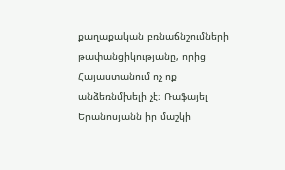քաղաքական բռնաճնշումների թափանցիկությանը, որից Հայաստանում ոչ ոք անձեռնմխելի չէ։ Ռաֆայել Երանոսյանն իր մաշկի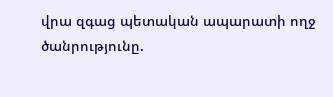վրա զգաց պետական ապարատի ողջ ծանրությունը.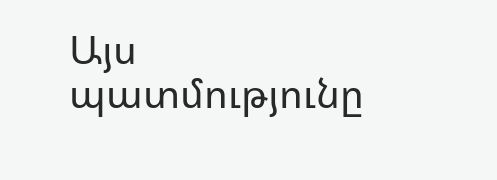Այս պատմությունը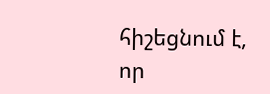հիշեցնում է, որ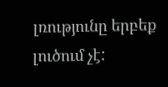լռությունը երբեք լուծում չէ: